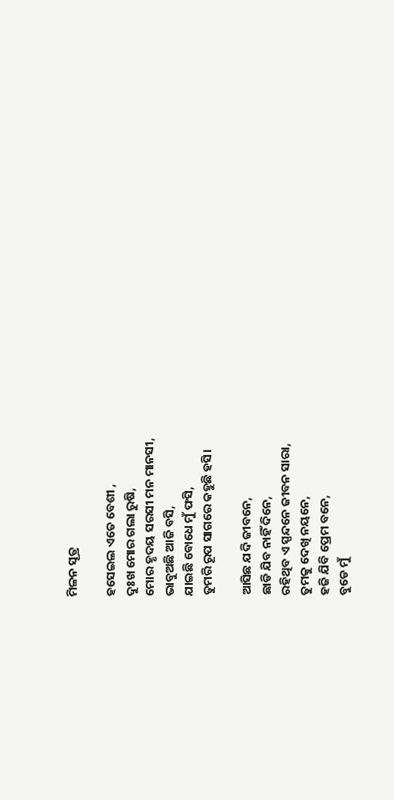ମିଳନ ସୂତ୍ର

ହସେଇଲ ଏତେ ବେଶୀ ,
ଦୁଃଖ ମୋର ଗଲା ରୁଷି,
ମୋର ହୃଦୟ ସରସୀ ମନ ମାନସୀ,
ଭାବୁଅଛି ଆଜି ବସି,
ଯାଇଛି ବୋଧେ ମୁଁ ଫସି,
ତୁମରି ରୂପ ସାଗରେ କହୁଛି ହସି।

ଆସିଛ ଯଦି ଜୀବନେ,
ଛାଡି ଯିବ ନାହିଁ ଦିନେ,
ରହିଥିବ ଏ ସ୍ପନ୍ଦନେ ଜୀବନ ସାରା,
ତୁମକୁ ଦେଖି ନୟନେ,
ହଜି ଯିବି ପ୍ରେମ ବନେ,
ବୁଡେ ମୁଁ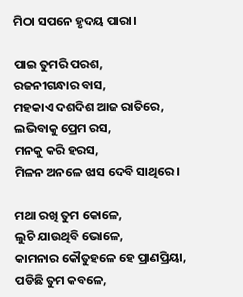ମିଠା ସପନେ ହୃଦୟ ପାରା।

ପାଇ ତୁମରି ପରଶ,
ରଜନୀଗନ୍ଧାର ବାସ,
ମହକାଏ ଦଶଦିଶ ଆଜ ରାତିରେ,
ଲଭିବାକୁ ପ୍ରେମ ରସ,
ମନକୁ କରି ହରସ,
ମିଳନ ଅନଳେ ଝାସ ଦେବି ସାଥିରେ।

ମଥା ରଖି ତୁମ କୋଳେ,
ଲୁଚି ଯାଉଥିବି ଭୋଳେ,
କାମନାର କୌତୁହଳେ ହେ ପ୍ରାଣପ୍ରିୟା,
ପଡିଛି ତୁମ କବଳେ,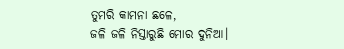ତୁମରି କାମନା ଛଳେ,
ଜଳି ଜଳି ନିସ୍ତାରୁଛି ମୋର ଦୁନିଆ।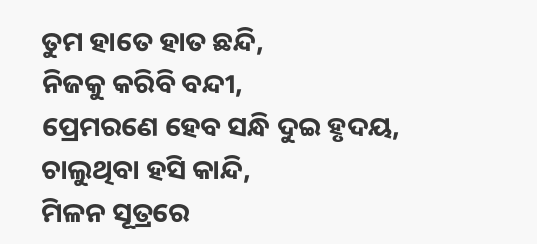ତୁମ ହାତେ ହାତ ଛନ୍ଦି,
ନିଜକୁ କରିବି ବନ୍ଦୀ,
ପ୍ରେମରଣେ ହେବ ସନ୍ଧି ଦୁଇ ହୃଦୟ,
ଚାଲୁଥିବା ହସି କାନ୍ଦି,
ମିଳନ ସୂତ୍ରରେ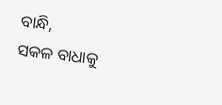ବାନ୍ଧି,
ସକଳ ବାଧାକୁ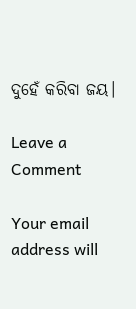ଦୁହେଁ କରିବା ଜୟ।

Leave a Comment

Your email address will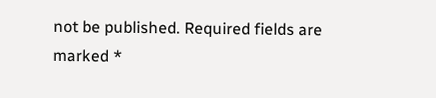not be published. Required fields are marked *